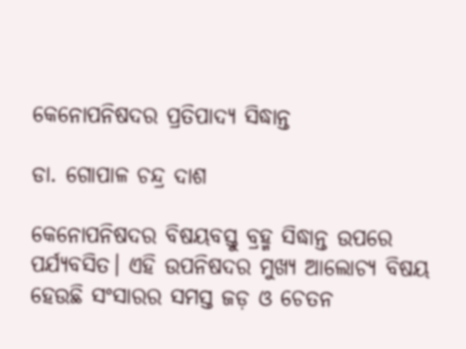କେନୋପନିଷଦର ପ୍ରତିପାଦ୍ୟ ସିଦ୍ଧାନ୍ତ

ଡା. ଗୋପାଳ ଚନ୍ଦ୍ର ଦାଶ

କେନୋପନିଷଦର ବିଷୟବସ୍ତୁ ବ୍ରହ୍ମ ସିଦ୍ଧାନ୍ତ ଉପରେ ପର୍ଯ୍ୟବସିତ। ଏହି ଉପନିଷଦର ମୁଖ୍ୟ ଆଲୋଚ୍ୟ ବିଷୟ ହେଉଛି ସଂସାରର ସମସ୍ତ ଜଡ଼ ଓ ଚେତନ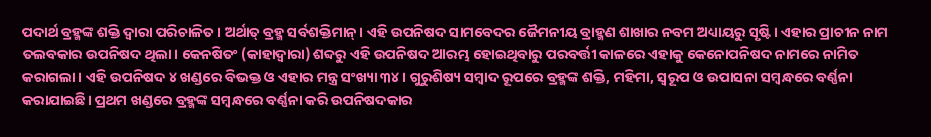ପଦାର୍ଥ ବ୍ରହ୍ମଙ୍କ ଶକ୍ତି ଦ୍ୱାରା ପରିଚାଳିତ। ଅର୍ଥାତ୍‌ ବ୍ରହ୍ମ ସର୍ବଶକ୍ତିମାନ୍‌। ଏହି ଉପନିଷଦ ସାମବେଦର ଜୈମନୀୟ ବ୍ରାହ୍ମଣ ଶାଖାର ନବମ ଅଧ୍ୟାୟରୁ ସୃଷ୍ଟି। ଏହାର ପ୍ରାଚୀନ ନାମ ତଲବକାର ଉପନିଷଦ ଥିଲା। କେନଷିତଂ (କାହାଦ୍ୱାରା) ଶବ୍ଦରୁ ଏହି ଉପନିଷଦ ଆରମ୍ଭ ହୋଇଥିବାରୁ ପରବର୍ତ୍ତୀ କାଳରେ ଏହାକୁ କେନୋପନିଷଦ ନାମରେ ନାମିତ କରାଗଲା। ଏହି ଉପନିଷଦ ୪ ଖଣ୍ଡରେ ବିଭକ୍ତ ଓ ଏହାର ମନ୍ତ୍ର ସଂଖ୍ୟା ୩୪। ଗୁରୁଶିଷ୍ୟ ସମ୍ବାଦ ରୂପରେ ବ୍ରହ୍ମଙ୍କ ଶକ୍ତି, ମହିମା, ସ୍ବରୂପ ଓ ଉପାସନା ସମ୍ବନ୍ଧରେ ବର୍ଣ୍ଣନା କରାଯାଇଛି। ପ୍ରଥମ ଖଣ୍ଡରେ ବ୍ରହ୍ମଙ୍କ ସମ୍ବନ୍ଧରେ ବର୍ଣ୍ଣନା କରି ଉପନିଷଦକାର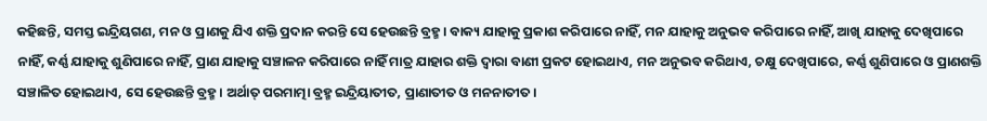କହିଛନ୍ତି, ସମସ୍ତ ଇନ୍ଦ୍ରିୟଗଣ, ମନ ଓ ପ୍ରାଣକୁ ଯିଏ ଶକ୍ତି ପ୍ରଦାନ କରନ୍ତି ସେ ହେଉଛନ୍ତି ବ୍ରହ୍ମ। ବାକ୍ୟ ଯାହାକୁ ପ୍ରକାଶ କରିପାରେ ନାହିଁ, ମନ ଯାହାକୁ ଅନୁଭବ କରିପାରେ ନାହିଁ, ଆଖି ଯାହାକୁ ଦେଖିପାରେ ନାହିଁ, କର୍ଣ୍ଣ ଯାହାକୁ ଶୁଣିପାରେ ନାହିଁ, ପ୍ରାଣ ଯାହାକୁ ସଞ୍ଚାଳନ କରିପାରେ ନାହିଁ ମାତ୍ର ଯାହାର ଶକ୍ତି ଦ୍ୱାରା ବାଣୀ ପ୍ରକଟ ହୋଇଥାଏ, ମନ ଅନୁଭବ କରିଥାଏ, ଚକ୍ଷୁ ଦେଖିପାରେ, କର୍ଣ୍ଣ ଶୁଣିପାରେ ଓ ପ୍ରାଣଶକ୍ତି ସଞ୍ଚାଳିତ ହୋଇଥାଏ, ସେ ହେଉଛନ୍ତି ବ୍ରହ୍ମ। ଅର୍ଥାତ୍‌ ପରମାତ୍ମା ବ୍ରହ୍ମ ଇନ୍ଦ୍ରିୟାତୀତ, ପ୍ରାଣାତୀତ ଓ ମନନାତୀତ।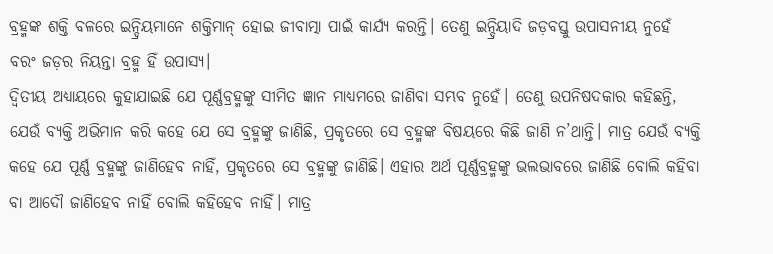ବ୍ରହ୍ମଙ୍କ ଶକ୍ତି ବଳରେ ଇନ୍ଦ୍ରିୟମାନେ ଶକ୍ତିମାନ୍‌ ହୋଇ ଜୀବାତ୍ମା ପାଇଁ କାର୍ଯ୍ୟ କରନ୍ତି। ତେଣୁ ଇନ୍ଦ୍ରିୟାଦି ଜଡ଼ବସ୍ତୁ ଉପାସନୀୟ ନୁହେଁ ବରଂ ଜଡ଼ର ନିୟନ୍ତା ବ୍ରହ୍ମ ହିଁ ଉପାସ୍ୟ।
ଦ୍ୱିତୀୟ ଅଧ୍ୟାୟରେ କୁହାଯାଇଛି ଯେ ପୂର୍ଣ୍ଣବ୍ରହ୍ମଙ୍କୁ ସୀମିତ ଜ୍ଞାନ ମାଧ୍ୟମରେ ଜାଣିବା ସମ୍ଭବ ନୁହେଁ। ତେଣୁ ଉପନିଷଦକାର କହିଛନ୍ତି, ଯେଉଁ ବ୍ୟକ୍ତି ଅଭିମାନ କରି କହେ ଯେ ସେ ବ୍ରହ୍ମଙ୍କୁ ଜାଣିଛି, ପ୍ରକୃତରେ ସେ ବ୍ରହ୍ମଙ୍କ ବିଷୟରେ କିଛି ଜାଣି ନ’ଥାନ୍ତି। ମାତ୍ର ଯେଉଁ ବ୍ୟକ୍ତି କହେ ଯେ ପୂର୍ଣ୍ଣ ବ୍ରହ୍ମଙ୍କୁ ଜାଣିହେବ ନାହିଁ, ପ୍ରକୃତରେ ସେ ବ୍ରହ୍ମଙ୍କୁ ଜାଣିଛି। ଏହାର ଅର୍ଥ ପୂର୍ଣ୍ଣବ୍ରହ୍ମଙ୍କୁ ଭଲଭାବରେ ଜାଣିଛି ବୋଲି କହିବା ବା ଆଦୌ ଜାଣିହେବ ନାହିଁ ବୋଲି କହିହେବ ନାହିଁ। ମାତ୍ର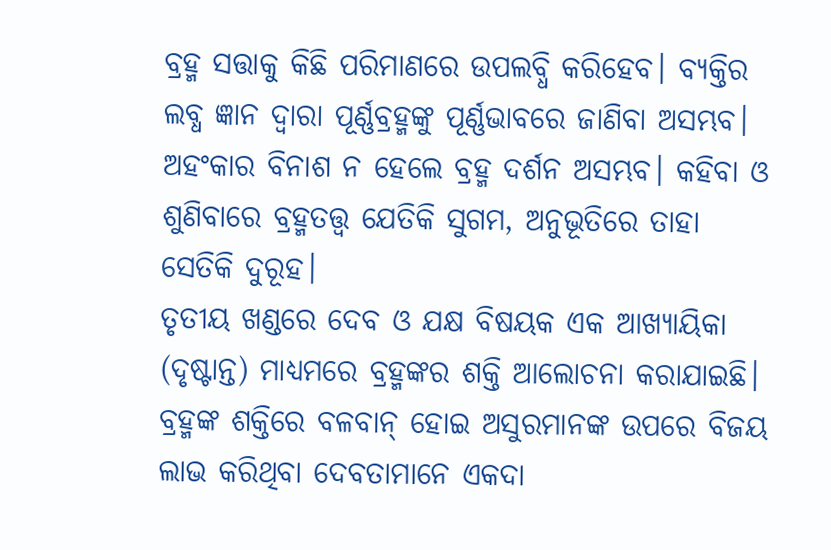ବ୍ରହ୍ମ ସତ୍ତାକୁ କିଛି ପରିମାଣରେ ଉପଲବ୍ଧି କରିହେବ। ବ୍ୟକ୍ତିର ଲବ୍ଧ ଜ୍ଞାନ ଦ୍ୱାରା ପୂର୍ଣ୍ଣବ୍ରହ୍ମଙ୍କୁ ପୂର୍ଣ୍ଣଭାବରେ ଜାଣିବା ଅସମ୍ଭବ। ଅହଂକାର ବିନାଶ ନ ହେଲେ ବ୍ରହ୍ମ ଦର୍ଶନ ଅସମ୍ଭବ। କହିବା ଓ ଶୁଣିବାରେ ବ୍ରହ୍ମତତ୍ତ୍ୱ ଯେତିକି ସୁଗମ, ଅନୁଭୂତିରେ ତାହା ସେତିକି ଦୁରୂହ।
ତୃତୀୟ ଖଣ୍ଡରେ ଦେବ ଓ ଯକ୍ଷ ବିଷୟକ ଏକ ଆଖ୍ୟାୟିକା (ଦୃଷ୍ଟାନ୍ତ) ମାଧ୍ୟମରେ ବ୍ରହ୍ମଙ୍କର ଶକ୍ତି ଆଲୋଚନା କରାଯାଇଛି। ବ୍ରହ୍ମଙ୍କ ଶକ୍ତିରେ ବଳବାନ୍‌ ହୋଇ ଅସୁରମାନଙ୍କ ଉପରେ ବିଜୟ ଲାଭ କରିଥିବା ଦେବତାମାନେ ଏକଦା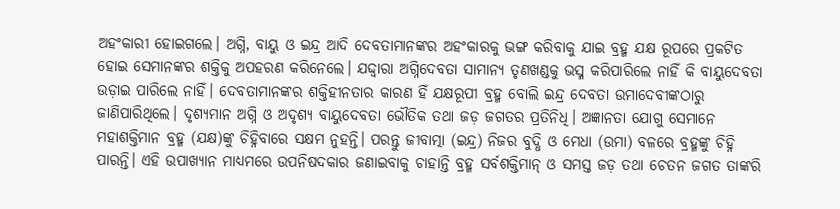ଅହଂକାରୀ ହୋଇଗଲେ। ଅଗ୍ନି, ବାୟୁ ଓ ଇନ୍ଦ୍ର ଆଦି ଦେବତାମାନଙ୍କର ଅହଂକାରକୁ ଭଙ୍ଗ କରିବାକୁ ଯାଇ ବ୍ରହ୍ମ ଯକ୍ଷ ରୂପରେ ପ୍ରକଟିତ ହୋଇ ସେମାନଙ୍କର ଶକ୍ତିକୁ ଅପହରଣ କରିନେଲେ। ଯଦ୍ଦ୍ବାରା ଅଗ୍ନିଦେବତା ସାମାନ୍ୟ ତୃଣଖଣ୍ଡକୁ ଭସ୍ମ କରିପାରିଲେ ନାହିଁ କି ବାୟୁଦେବତା ଉଡ଼ାଇ ପାରିଲେ ନାହିଁ। ଦେବତାମାନଙ୍କର ଶକ୍ତିହୀନତାର କାରଣ ହିଁ ଯକ୍ଷରୂପୀ ବ୍ରହ୍ମ ବୋଲି ଇନ୍ଦ୍ର ଦେବତା ଉମାଦେବୀଙ୍କଠାରୁ ଜାଣିପାରିଥିଲେ। ଦୃଶ୍ୟମାନ ଅଗ୍ନି ଓ ଅଦୃଶ୍ୟ ବାୟୁଦେବତା ଭୌତିକ ତଥା ଜଡ଼ ଜଗତର ପ୍ରତିନିଧି। ଅଜ୍ଞାନତା ଯୋଗୁ ସେମାନେ ମହାଶକ୍ତିମାନ ବ୍ରହ୍ମ (ଯକ୍ଷ)ଙ୍କୁ ଚିହ୍ନିବାରେ ସକ୍ଷମ ନୁହନ୍ତି। ପରନ୍ତୁ ଜୀବାତ୍ମା (ଇନ୍ଦ୍ର) ନିଜର ବୁଦ୍ଧି ଓ ମେଧା (ଉମା) ବଳରେ ବ୍ରହ୍ମଙ୍କୁ ଚିହ୍ନି ପାରନ୍ତି। ଏହି ଉପାଖ୍ୟାନ ମାଧ୍ୟମରେ ଉପନିଷଦକାର ଜଣାଇବାକୁ ଚାହାନ୍ତି ବ୍ରହ୍ମ ସର୍ବଶକ୍ତିମାନ୍‌ ଓ ସମସ୍ତ ଜଡ଼ ତଥା ଚେତନ ଜଗତ ତାଙ୍କରି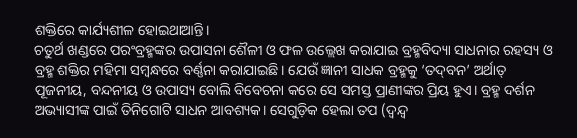ଶକ୍ତିରେ କାର୍ଯ୍ୟଶୀଳ ହୋଇଥାଆନ୍ତି।
ଚତୁର୍ଥ ଖଣ୍ଡରେ ପରଂବ୍ରହ୍ମଙ୍କର ଉପାସନା ଶୈଳୀ ଓ ଫଳ ଉଲ୍ଲେଖ କରାଯାଇ ବ୍ରହ୍ମବିଦ୍ୟା ସାଧନାର ରହସ୍ୟ ଓ ବ୍ରହ୍ମ ଶକ୍ତିର ମହିମା ସମ୍ବନ୍ଧରେ ବର୍ଣ୍ଣନା କରାଯାଇଛି। ଯେଉଁ ଜ୍ଞାନୀ ସାଧକ ବ୍ରହ୍ମକୁ ‘ତଦ୍‌ବନ’ ଅର୍ଥାତ୍‌ ପୂଜନୀୟ, ବନ୍ଦନୀୟ ଓ ଉପାସ୍ୟ ବୋଲି ବିବେଚନା କରେ ସେ ସମସ୍ତ ପ୍ରାଣୀଙ୍କର ପ୍ରିୟ ହୁଏ। ବ୍ରହ୍ମ ଦର୍ଶନ ଅଭ୍ୟାସୀଙ୍କ ପାଇଁ ତିନିଗୋଟି ସାଧନ ଆବଶ୍ୟକ। ସେଗୁଡ଼ିକ ହେଲା ତପ (ଦ୍ୱନ୍ଦ୍ୱ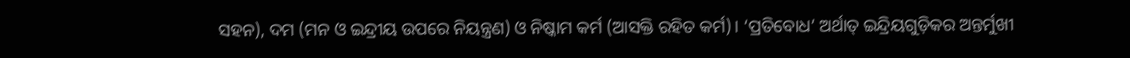ସହନ), ଦମ (ମନ ଓ ଇନ୍ଦ୍ରୀୟ ଉପରେ ନିୟନ୍ତ୍ରଣ) ଓ ନିଷ୍କାମ କର୍ମ (ଆସକ୍ତି ରହିତ କର୍ମ)। ‘ପ୍ରତିବୋଧ’ ଅର୍ଥାତ୍‌ ଇନ୍ଦ୍ରିୟଗୁଡ଼ିକର ଅନ୍ତର୍ମୁଖୀ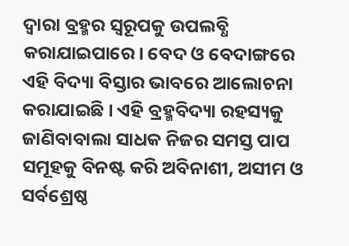ଦ୍ୱାରା ବ୍ରହ୍ମର ସ୍ବରୂପକୁ ଉପଲବ୍ଧି କରାଯାଇପାରେ। ବେଦ ଓ ବେଦାଙ୍ଗରେ ଏହି ବିଦ୍ୟା ବିସ୍ତାର ଭାବରେ ଆଲୋଚନା କରାଯାଇଛି। ଏହି ବ୍ରହ୍ମବିଦ୍ୟା ରହସ୍ୟକୁ ଜାଣିବାବାଲା ସାଧକ ନିଜର ସମସ୍ତ ପାପ ସମୂହକୁ ବିନଷ୍ଟ କରି ଅବିନାଶୀ, ଅସୀମ ଓ ସର୍ବଶ୍ରେଷ୍ଠ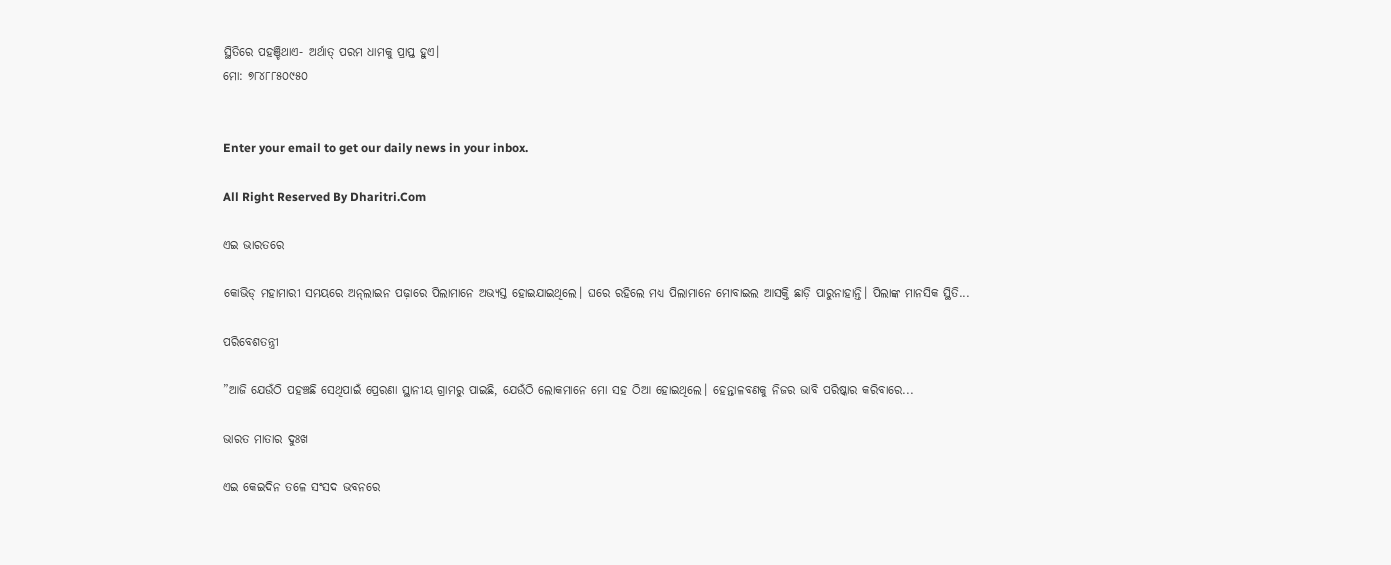ସ୍ଥିତିରେ ପହଞ୍ଚିଥାଏ- ଅର୍ଥାତ୍‌ ପରମ ଧାମକୁ ପ୍ରାପ୍ତ ହୁଏ।
ମୋ: ୭୮୪୮୮୫୦୯୫୦


Enter your email to get our daily news in your inbox.

All Right Reserved By Dharitri.Com

ଏଇ ଭାରତରେ

କୋଭିଡ୍‌ ମହାମାରୀ ସମୟରେ ଅନ୍‌ଲାଇନ ପଢ଼ାରେ ପିଲାମାନେ ଅଭ୍ୟସ୍ତ ହୋଇଯାଇଥିଲେ। ଘରେ ରହିଲେ ମଧ୍ୟ ପିଲାମାନେ ମୋବାଇଲ ଆସକ୍ତି ଛାଡ଼ି ପାରୁନାହାନ୍ତି। ପିଲାଙ୍କ ମାନସିକ ସ୍ଥିତି...

ପରିବେଶତନ୍ତ୍ରୀ

”ଆଜି ଯେଉଁଠି ପହଞ୍ଚଛି ସେଥିପାଇଁ ପ୍ରେରଣା ସ୍ଥାନୀୟ ଗ୍ରାମରୁ ପାଇଛି, ଯେଉଁଠି ଲୋକମାନେ ମୋ ସହ ଠିଆ ହୋଇଥିଲେ। ହେନ୍ତାଳବଣକୁ ନିଜର ଭାବି ପରିଷ୍କାର କରିବାରେ...

ଭାରତ ମାତାର ଦୁଃଖ

ଏଇ କେଇଦିନ ତଳେ ସଂସଦ ଭବନରେ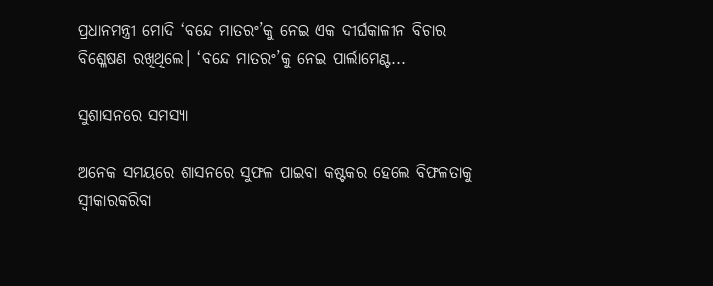ପ୍ରଧାନମନ୍ତ୍ରୀ ମୋଦି ‘ବନ୍ଦେ ମାତରଂ’କୁ ନେଇ ଏକ ଦୀର୍ଘକାଳୀନ ବିଚାର ବିଶ୍ଳେଷଣ ରଖିଥିଲେ। ‘ବନ୍ଦେ ମାତରଂ’କୁ ନେଇ ପାର୍ଲାମେଣ୍ଟ...

ସୁଶାସନରେ ସମସ୍ୟା

ଅନେକ ସମୟରେ ଶାସନରେ ସୁଫଳ ପାଇବା କଷ୍ଟକର ହେଲେ ବିଫଳତାକୁ ସ୍ବୀକାରକରିବା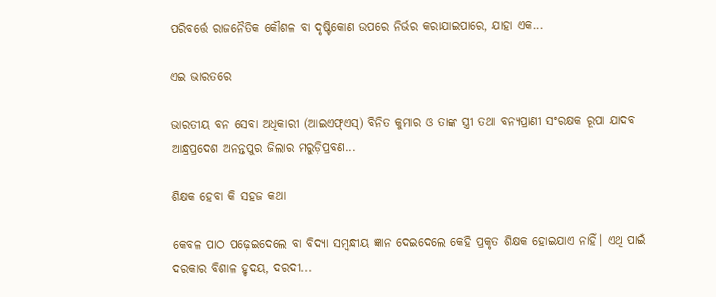ପରିବର୍ତ୍ତେ ରାଜନୈତିକ କୌଶଳ ବା ଦୃଷ୍ଟିକୋଣ ଉପରେ ନିର୍ଭର କରାଯାଇପାରେ, ଯାହା ଏକ...

ଏଇ ଭାରତରେ

ଭାରତୀୟ ବନ ସେବା ଅଧିକାରୀ (ଆଇଏଫ୍‌ଏସ୍‌) ବିନିତ କୁମାର ଓ ତାଙ୍କ ସ୍ତ୍ରୀ ତଥା ବନ୍ୟପ୍ରାଣୀ ସଂରକ୍ଷକ ରୂପା ଯାଦବ ଆନ୍ଧ୍ରପ୍ରଦେଶ ଅନନ୍ତପୁର ଜିଲାର ମରୁଡ଼ିପ୍ରବଣ...

ଶିକ୍ଷକ ହେବା କି ସହଜ କଥା

କେବଳ ପାଠ ପଢ଼େଇଦେଲେ ବା ବିଦ୍ୟା ସମ୍ବନ୍ଧୀୟ ଜ୍ଞାନ ଦେଇଦେଲେ କେହି ପ୍ରକୃତ ଶିକ୍ଷକ ହୋଇଯାଏ ନାହିଁ। ଏଥି ପାଇଁ ଦରକାର ବିଶାଳ ହୃଦୟ, ଦରଦୀ...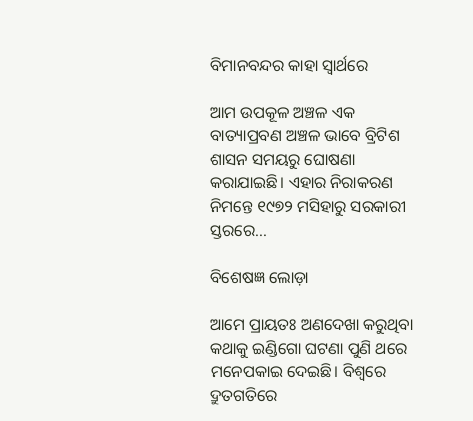ବିମାନବନ୍ଦର କାହା ସ୍ବାର୍ଥରେ

ଆମ ଉପକୂଳ ଅଞ୍ଚଳ ଏକ ବାତ୍ୟାପ୍ରବଣ ଅଞ୍ଚଳ ଭାବେ ବ୍ରିଟିଶ ଶାସନ ସମୟରୁ ଘୋଷଣା କରାଯାଇଛି। ଏହାର ନିରାକରଣ ନିମନ୍ତେ ୧୯୭୨ ମସିହାରୁ ସରକାରୀ ସ୍ତରରେ...

ବିଶେଷଜ୍ଞ ଲୋଡ଼ା

ଆମେ ପ୍ରାୟତଃ ଅଣଦେଖା କରୁଥିବା କଥାକୁ ଇଣ୍ଡିଗୋ ଘଟଣା ପୁଣି ଥରେ ମନେପକାଇ ଦେଇଛି। ବିଶ୍ୱରେ ଦ୍ରୁତଗତିରେ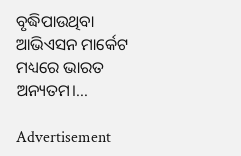ବୃଦ୍ଧିପାଉଥିବା ଆଭିଏସନ ମାର୍କେଟ ମଧ୍ୟରେ ଭାରତ ଅନ୍ୟତମ।...

Advertisement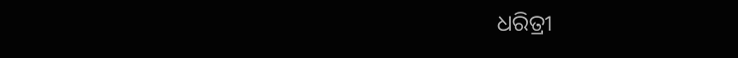ଧରିତ୍ରୀ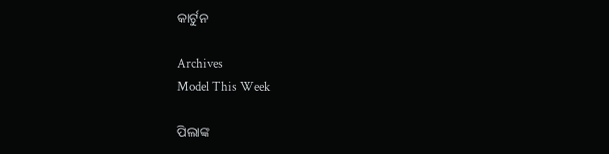କାର୍ଟୁନ

Archives
Model This Week

ପିଲାଙ୍କ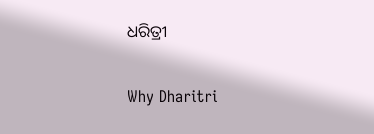ଧରିତ୍ରୀ

Why Dharitri